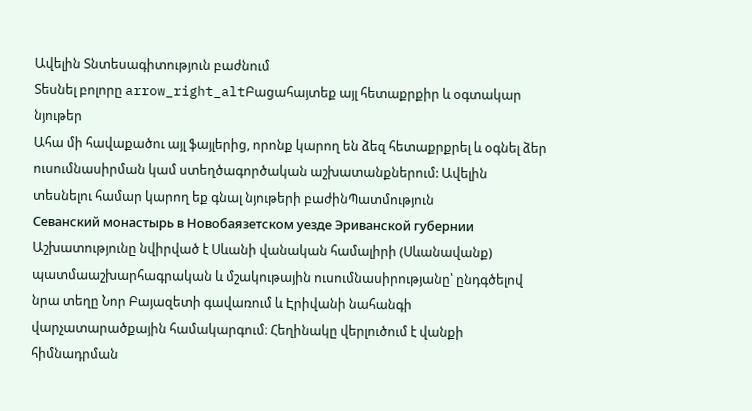Ավելին Տնտեսագիտություն բաժնում
Տեսնել բոլորը arrow_right_altԲացահայտեք այլ հետաքրքիր և օգտակար նյութեր
Ահա մի հավաքածու այլ ֆայլերից, որոնք կարող են ձեզ հետաքրքրել և օգնել ձեր ուսումնասիրման կամ ստեղծագործական աշխատանքներում: Ավելին տեսնելու համար կարող եք գնալ նյութերի բաժինՊատմություն
Севанский монастырь в Новобаязетском уезде Эриванской губернии
Աշխատությունը նվիրված է Սևանի վանական համալիրի (Սևանավանք) պատմաաշխարհագրական և մշակութային ուսումնասիրությանը՝ ընդգծելով նրա տեղը Նոր Բայազետի գավառում և Էրիվանի նահանգի վարչատարածքային համակարգում։ Հեղինակը վերլուծում է վանքի հիմնադրման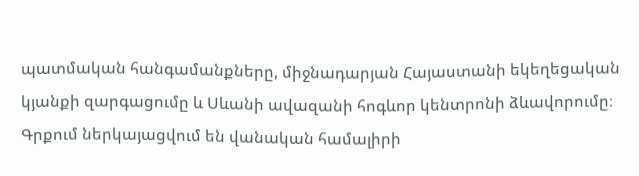պատմական հանգամանքները, միջնադարյան Հայաստանի եկեղեցական կյանքի զարգացումը և Սևանի ավազանի հոգևոր կենտրոնի ձևավորումը։ Գրքում ներկայացվում են վանական համալիրի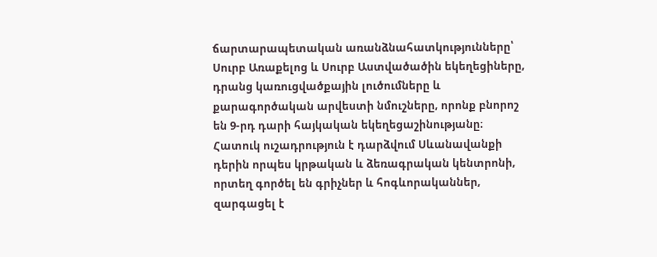ճարտարապետական առանձնահատկությունները՝ Սուրբ Առաքելոց և Սուրբ Աստվածածին եկեղեցիները, դրանց կառուցվածքային լուծումները և քարագործական արվեստի նմուշները, որոնք բնորոշ են 9-րդ դարի հայկական եկեղեցաշինությանը։ Հատուկ ուշադրություն է դարձվում Սևանավանքի դերին որպես կրթական և ձեռագրական կենտրոնի, որտեղ գործել են գրիչներ և հոգևորականներ, զարգացել է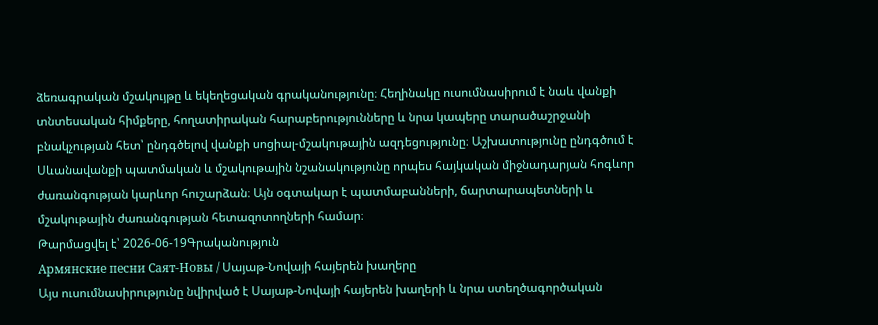ձեռագրական մշակույթը և եկեղեցական գրականությունը։ Հեղինակը ուսումնասիրում է նաև վանքի տնտեսական հիմքերը, հողատիրական հարաբերությունները և նրա կապերը տարածաշրջանի բնակչության հետ՝ ընդգծելով վանքի սոցիալ-մշակութային ազդեցությունը։ Աշխատությունը ընդգծում է Սևանավանքի պատմական և մշակութային նշանակությունը որպես հայկական միջնադարյան հոգևոր ժառանգության կարևոր հուշարձան։ Այն օգտակար է պատմաբանների, ճարտարապետների և մշակութային ժառանգության հետազոտողների համար։
Թարմացվել է՝ 2026-06-19Գրականություն
Армянские песни Саят-Новы / Սայաթ-Նովայի հայերեն խաղերը
Այս ուսումնասիրությունը նվիրված է Սայաթ-Նովայի հայերեն խաղերի և նրա ստեղծագործական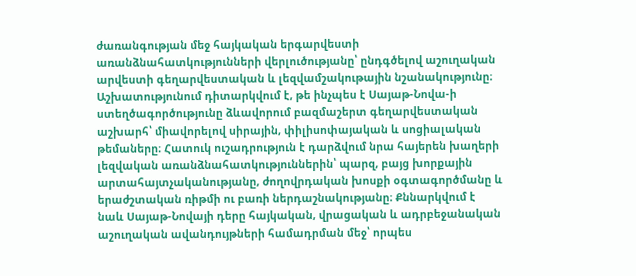ժառանգության մեջ հայկական երգարվեստի առանձնահատկությունների վերլուծությանը՝ ընդգծելով աշուղական արվեստի գեղարվեստական և լեզվամշակութային նշանակությունը։ Աշխատությունում դիտարկվում է, թե ինչպես է Սայաթ-Նովա-ի ստեղծագործությունը ձևավորում բազմաշերտ գեղարվեստական աշխարհ՝ միավորելով սիրային, փիլիսոփայական և սոցիալական թեմաները։ Հատուկ ուշադրություն է դարձվում նրա հայերեն խաղերի լեզվական առանձնահատկություններին՝ պարզ, բայց խորքային արտահայտչականությանը, ժողովրդական խոսքի օգտագործմանը և երաժշտական ռիթմի ու բառի ներդաշնակությանը։ Քննարկվում է նաև Սայաթ-Նովայի դերը հայկական, վրացական և ադրբեջանական աշուղական ավանդույթների համադրման մեջ՝ որպես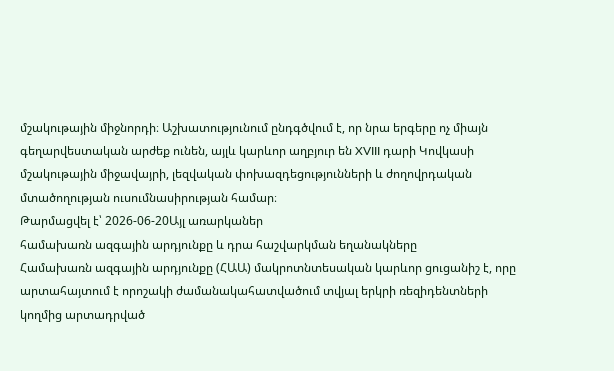մշակութային միջնորդի։ Աշխատությունում ընդգծվում է, որ նրա երգերը ոչ միայն գեղարվեստական արժեք ունեն, այլև կարևոր աղբյուր են XVIII դարի Կովկասի մշակութային միջավայրի, լեզվական փոխազդեցությունների և ժողովրդական մտածողության ուսումնասիրության համար։
Թարմացվել է՝ 2026-06-20Այլ առարկաներ
համախառն ազգային արդյունքը և դրա հաշվարկման եղանակները
Համախառն ազգային արդյունքը (ՀԱԱ) մակրոտնտեսական կարևոր ցուցանիշ է, որը արտահայտում է որոշակի ժամանակահատվածում տվյալ երկրի ռեզիդենտների կողմից արտադրված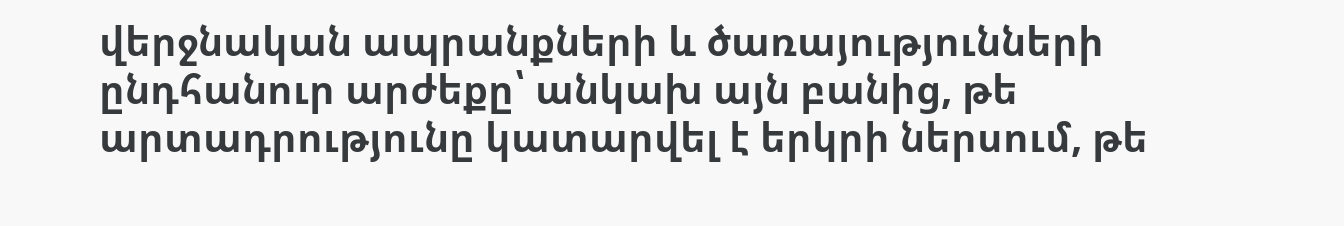վերջնական ապրանքների և ծառայությունների ընդհանուր արժեքը՝ անկախ այն բանից, թե արտադրությունը կատարվել է երկրի ներսում, թե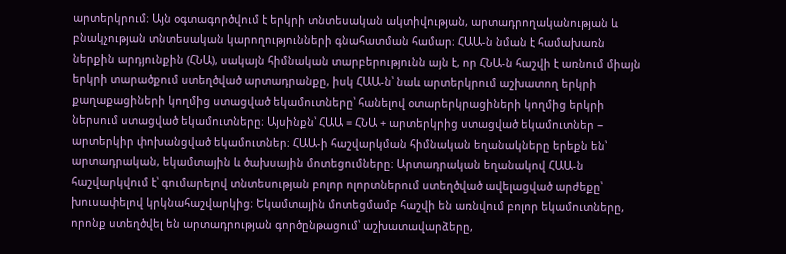արտերկրում։ Այն օգտագործվում է երկրի տնտեսական ակտիվության, արտադրողականության և բնակչության տնտեսական կարողությունների գնահատման համար։ ՀԱԱ-ն նման է համախառն ներքին արդյունքին (ՀՆԱ), սակայն հիմնական տարբերությունն այն է, որ ՀՆԱ-ն հաշվի է առնում միայն երկրի տարածքում ստեղծված արտադրանքը, իսկ ՀԱԱ-ն՝ նաև արտերկրում աշխատող երկրի քաղաքացիների կողմից ստացված եկամուտները՝ հանելով օտարերկրացիների կողմից երկրի ներսում ստացված եկամուտները։ Այսինքն՝ ՀԱԱ = ՀՆԱ + արտերկրից ստացված եկամուտներ − արտերկիր փոխանցված եկամուտներ։ ՀԱԱ-ի հաշվարկման հիմնական եղանակները երեքն են՝ արտադրական, եկամտային և ծախսային մոտեցումները։ Արտադրական եղանակով ՀԱԱ-ն հաշվարկվում է՝ գումարելով տնտեսության բոլոր ոլորտներում ստեղծված ավելացված արժեքը՝ խուսափելով կրկնահաշվարկից։ Եկամտային մոտեցմամբ հաշվի են առնվում բոլոր եկամուտները, որոնք ստեղծվել են արտադրության գործընթացում՝ աշխատավարձերը,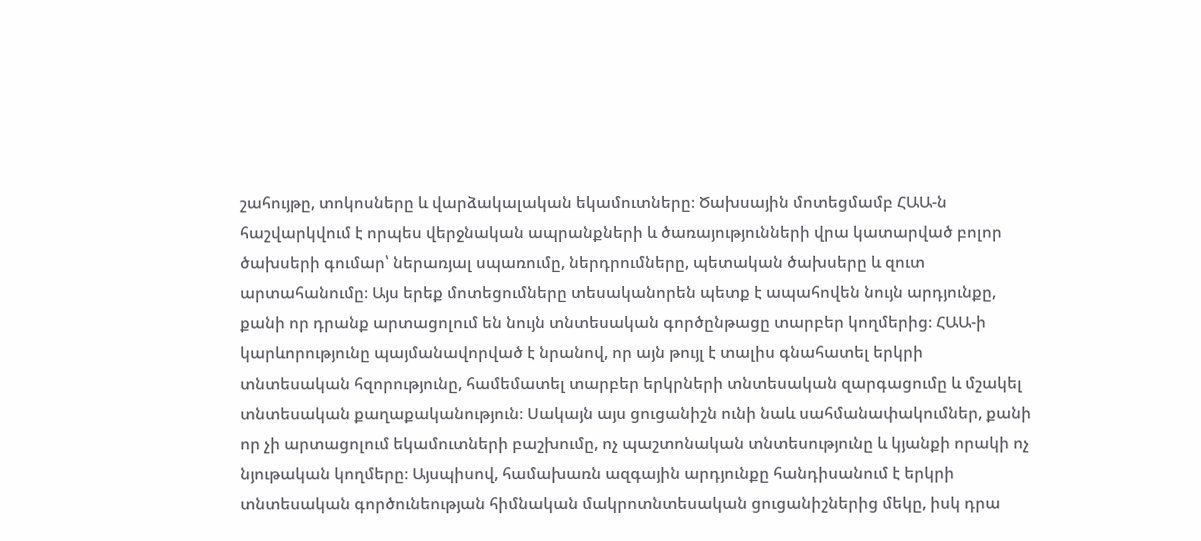շահույթը, տոկոսները և վարձակալական եկամուտները։ Ծախսային մոտեցմամբ ՀԱԱ-ն հաշվարկվում է որպես վերջնական ապրանքների և ծառայությունների վրա կատարված բոլոր ծախսերի գումար՝ ներառյալ սպառումը, ներդրումները, պետական ծախսերը և զուտ արտահանումը։ Այս երեք մոտեցումները տեսականորեն պետք է ապահովեն նույն արդյունքը, քանի որ դրանք արտացոլում են նույն տնտեսական գործընթացը տարբեր կողմերից։ ՀԱԱ-ի կարևորությունը պայմանավորված է նրանով, որ այն թույլ է տալիս գնահատել երկրի տնտեսական հզորությունը, համեմատել տարբեր երկրների տնտեսական զարգացումը և մշակել տնտեսական քաղաքականություն։ Սակայն այս ցուցանիշն ունի նաև սահմանափակումներ, քանի որ չի արտացոլում եկամուտների բաշխումը, ոչ պաշտոնական տնտեսությունը և կյանքի որակի ոչ նյութական կողմերը։ Այսպիսով, համախառն ազգային արդյունքը հանդիսանում է երկրի տնտեսական գործունեության հիմնական մակրոտնտեսական ցուցանիշներից մեկը, իսկ դրա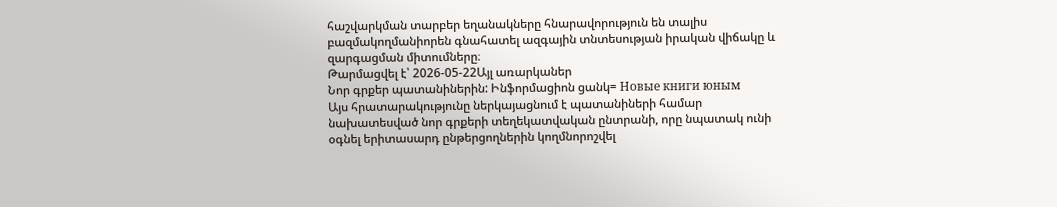հաշվարկման տարբեր եղանակները հնարավորություն են տալիս բազմակողմանիորեն գնահատել ազգային տնտեսության իրական վիճակը և զարգացման միտումները։
Թարմացվել է՝ 2026-05-22Այլ առարկաներ
Նոր գրքեր պատանիներին: Ինֆորմացիոն ցանկ= Новые книги юным
Այս հրատարակությունը ներկայացնում է պատանիների համար նախատեսված նոր գրքերի տեղեկատվական ընտրանի, որը նպատակ ունի օգնել երիտասարդ ընթերցողներին կողմնորոշվել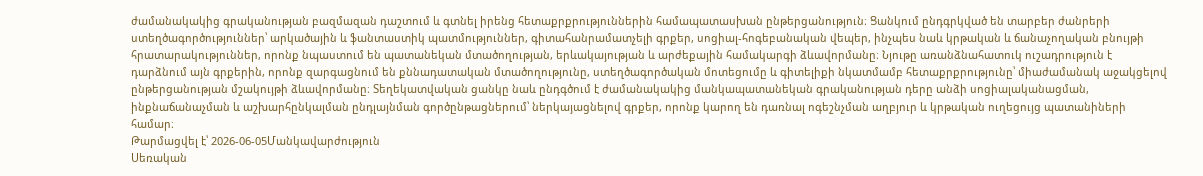ժամանակակից գրականության բազմազան դաշտում և գտնել իրենց հետաքրքրություններին համապատասխան ընթերցանություն։ Ցանկում ընդգրկված են տարբեր ժանրերի ստեղծագործություններ՝ արկածային և ֆանտաստիկ պատմություններ, գիտահանրամատչելի գրքեր, սոցիալ-հոգեբանական վեպեր, ինչպես նաև կրթական և ճանաչողական բնույթի հրատարակություններ, որոնք նպաստում են պատանեկան մտածողության, երևակայության և արժեքային համակարգի ձևավորմանը։ Նյութը առանձնահատուկ ուշադրություն է դարձնում այն գրքերին, որոնք զարգացնում են քննադատական մտածողությունը, ստեղծագործական մոտեցումը և գիտելիքի նկատմամբ հետաքրքրությունը՝ միաժամանակ աջակցելով ընթերցանության մշակույթի ձևավորմանը։ Տեղեկատվական ցանկը նաև ընդգծում է ժամանակակից մանկապատանեկան գրականության դերը անձի սոցիալականացման, ինքնաճանաչման և աշխարհընկալման ընդլայնման գործընթացներում՝ ներկայացնելով գրքեր, որոնք կարող են դառնալ ոգեշնչման աղբյուր և կրթական ուղեցույց պատանիների համար։
Թարմացվել է՝ 2026-06-05Մանկավարժություն
Սեռական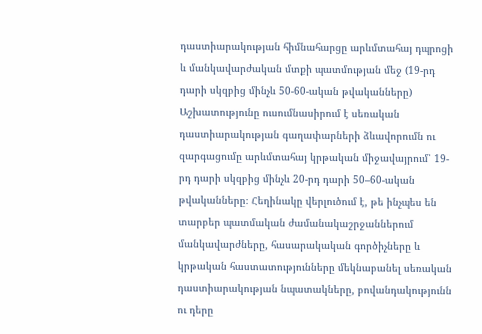դաստիարակության հիմնահարցը արևմտահայ դպրոցի և մանկավարժական մտքի պատմության մեջ (19-րդ դարի սկզբից մինչև 50-60-ական թվականները)
Աշխատությունը ուսումնասիրում է սեռական դաստիարակության գաղափարների ձևավորումն ու զարգացումը արևմտահայ կրթական միջավայրում՝ 19-րդ դարի սկզբից մինչև 20-րդ դարի 50–60-ական թվականները։ Հեղինակը վերլուծում է, թե ինչպես են տարբեր պատմական ժամանակաշրջաններում մանկավարժները, հասարակական գործիչները և կրթական հաստատությունները մեկնաբանել սեռական դաստիարակության նպատակները, բովանդակությունն ու դերը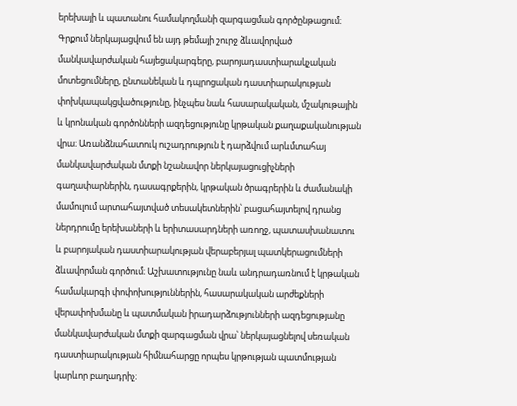երեխայի և պատանու համակողմանի զարգացման գործընթացում։ Գրքում ներկայացվում են այդ թեմայի շուրջ ձևավորված մանկավարժական հայեցակարգերը, բարոյադաստիարակչական մոտեցումները, ընտանեկան և դպրոցական դաստիարակության փոխկապակցվածությունը, ինչպես նաև հասարակական, մշակութային և կրոնական գործոնների ազդեցությունը կրթական քաղաքականության վրա։ Առանձնահատուկ ուշադրություն է դարձվում արևմտահայ մանկավարժական մտքի նշանավոր ներկայացուցիչների գաղափարներին, դասագրքերին, կրթական ծրագրերին և ժամանակի մամուլում արտահայտված տեսակետներին՝ բացահայտելով դրանց ներդրումը երեխաների և երիտասարդների առողջ, պատասխանատու և բարոյական դաստիարակության վերաբերյալ պատկերացումների ձևավորման գործում։ Աշխատությունը նաև անդրադառնում է կրթական համակարգի փոփոխություններին, հասարակական արժեքների վերափոխմանը և պատմական իրադարձությունների ազդեցությանը մանկավարժական մտքի զարգացման վրա՝ ներկայացնելով սեռական դաստիարակության հիմնահարցը որպես կրթության պատմության կարևոր բաղադրիչ։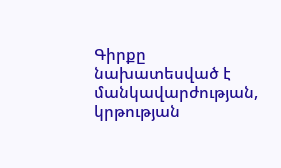Գիրքը նախատեսված է մանկավարժության, կրթության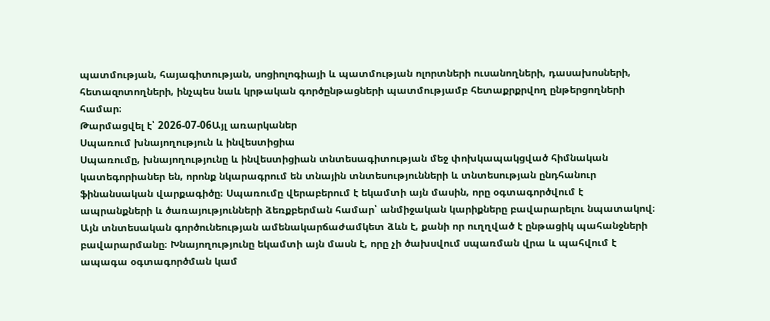պատմության, հայագիտության, սոցիոլոգիայի և պատմության ոլորտների ուսանողների, դասախոսների, հետազոտողների, ինչպես նաև կրթական գործընթացների պատմությամբ հետաքրքրվող ընթերցողների համար։
Թարմացվել է՝ 2026-07-06Այլ առարկաներ
Սպառում խնայողություն և ինվեստիցիա
Սպառումը, խնայողությունը և ինվեստիցիան տնտեսագիտության մեջ փոխկապակցված հիմնական կատեգորիաներ են, որոնք նկարագրում են տնային տնտեսությունների և տնտեսության ընդհանուր ֆինանսական վարքագիծը։ Սպառումը վերաբերում է եկամտի այն մասին, որը օգտագործվում է ապրանքների և ծառայությունների ձեռքբերման համար՝ անմիջական կարիքները բավարարելու նպատակով։ Այն տնտեսական գործունեության ամենակարճաժամկետ ձևն է, քանի որ ուղղված է ընթացիկ պահանջների բավարարմանը։ Խնայողությունը եկամտի այն մասն է, որը չի ծախսվում սպառման վրա և պահվում է ապագա օգտագործման կամ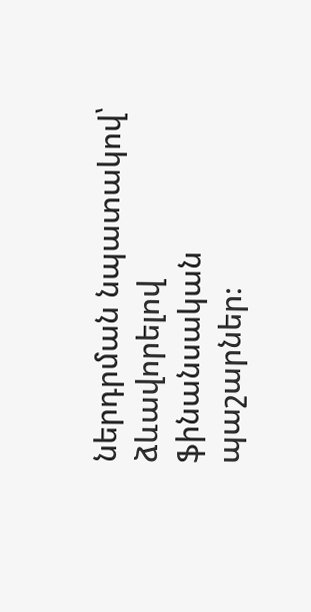ներդրման նպատակով՝ ձևավորելով ֆինանսական պաշարներ։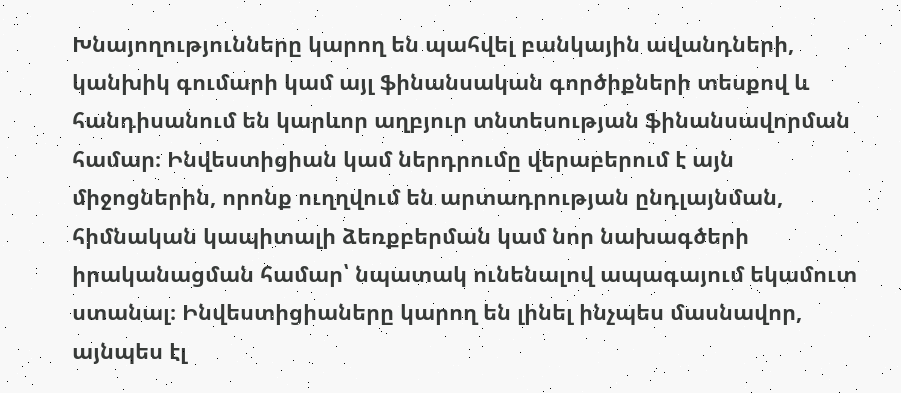Խնայողությունները կարող են պահվել բանկային ավանդների, կանխիկ գումարի կամ այլ ֆինանսական գործիքների տեսքով և հանդիսանում են կարևոր աղբյուր տնտեսության ֆինանսավորման համար։ Ինվեստիցիան կամ ներդրումը վերաբերում է այն միջոցներին, որոնք ուղղվում են արտադրության ընդլայնման, հիմնական կապիտալի ձեռքբերման կամ նոր նախագծերի իրականացման համար՝ նպատակ ունենալով ապագայում եկամուտ ստանալ։ Ինվեստիցիաները կարող են լինել ինչպես մասնավոր, այնպես էլ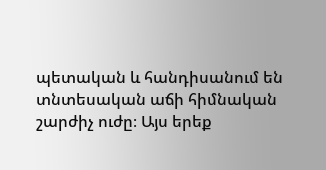պետական և հանդիսանում են տնտեսական աճի հիմնական շարժիչ ուժը։ Այս երեք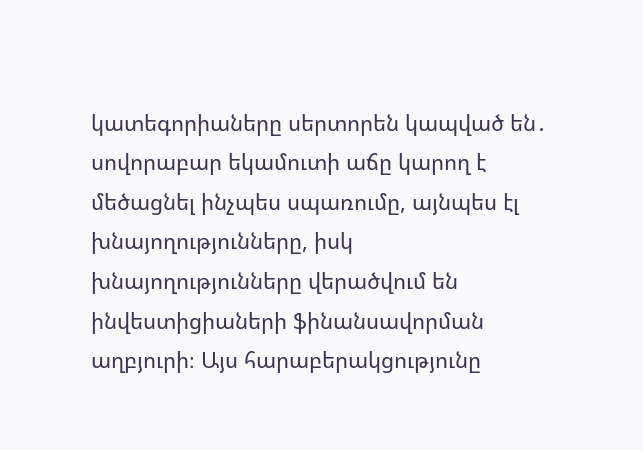կատեգորիաները սերտորեն կապված են․ սովորաբար եկամուտի աճը կարող է մեծացնել ինչպես սպառումը, այնպես էլ խնայողությունները, իսկ խնայողությունները վերածվում են ինվեստիցիաների ֆինանսավորման աղբյուրի։ Այս հարաբերակցությունը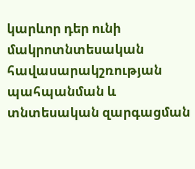կարևոր դեր ունի մակրոտնտեսական հավասարակշռության պահպանման և տնտեսական զարգացման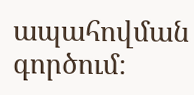ապահովման գործում։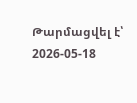Թարմացվել է՝ 2026-05-18